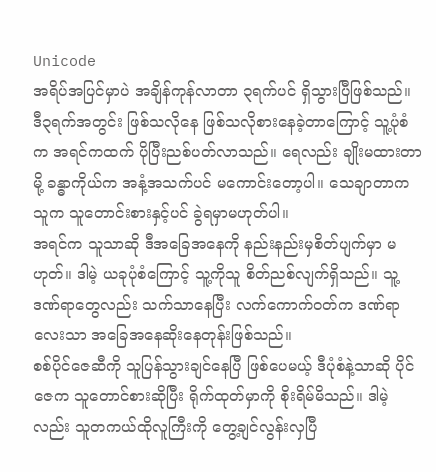Unicode
အရိပ်အပြင်မှာပဲ အချိန်ကုန်လာတာ ၃ရက်ပင် ရှိသွားပြီဖြစ်သည်။ ဒီ၃ရက်အတွင်း ဖြစ်သလိုနေ ဖြစ်သလိုစားနေခဲ့တာကြောင့် သူ့ပုံစံက အရင်ကထက် ပိုပြီးညစ်ပတ်လာသည်။ ရေလည်း ချိုးမထားတာမို့ ခန္ဓာကိုယ်က အနံ့အသက်ပင် မကောင်းတော့ပါ။ သေချာတာက သူက သူတောင်းစားနှင့်ပင် ခွဲရမှာမဟုတ်ပါ။
အရင်က သူသာဆို ဒီအခြေအနေကို နည်းနည်းမှစိတ်ပျက်မှာ မဟုတ်။ ဒါမဲ့ ယခုပုံစံကြောင့် သူ့ကိုသူ စိတ်ညစ်လျက်ရှိသည်။ သူ့ဒဏ်ရာတွေလည်း သက်သာနေပြီး လက်ကောက်ဝတ်က ဒဏ်ရာလေးသာ အခြေအနေဆိုးနေတုန်းဖြစ်သည်။
စစ်ပိုင်ဇေဆီကို သူပြန်သွားချင်နေပြီ ဖြစ်ပေမယ့် ဒီပုံစံနဲ့သာဆို ပိုင်ဇေက သူတောင်စားဆိုပြီး ရိုက်ထုတ်မှာကို စိုးရိမ်မိသည်။ ဒါမဲ့လည်း သူတကယ်ထိုလူကြီးကို တွေ့ချင်လွန်းလှပြီ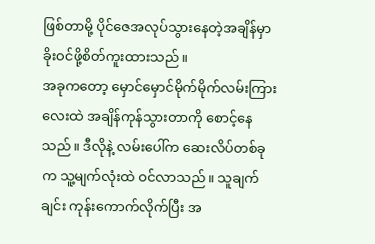ဖြစ်တာမို့ ပိုင်ဇေအလုပ်သွားနေတဲ့အချိန်မှာ ခိုးဝင်ဖို့စိတ်ကူးထားသည်။
အခုကတော့ မှောင်မှောင်မိုက်မိုက်လမ်းကြားလေးထဲ အချိန်ကုန်သွားတာကို စောင့်နေသည်။ ဒီလိုနဲ့ လမ်းပေါ်က ဆေးလိပ်တစ်ခုက သူ့မျက်လုံးထဲ ဝင်လာသည်။ သူချက်ချင်း ကုန်းကောက်လိုက်ပြီး အ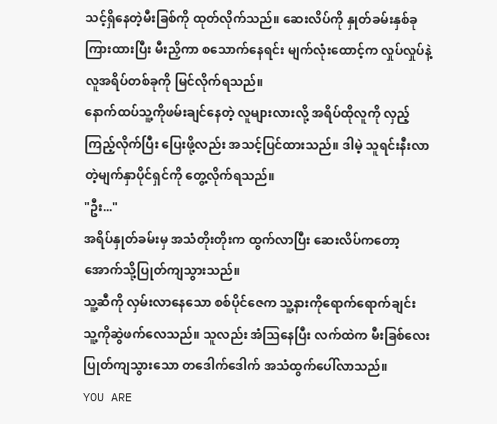သင့်ရှိနေတဲ့မီးခြစ်ကို ထုတ်လိုက်သည်။ ဆေးလိပ်ကို နှုတ်ခမ်းနှစ်ခုကြားထားပြီး မီးညှိကာ စသောက်နေရင်း မျက်လုံးထောင့်က လှုပ်လှုပ်နဲ့လူအရိပ်တစ်ခုကို မြင်လိုက်ရသည်။
နောက်ထပ်သူ့ကိုဖမ်းချင်နေတဲ့ လူများလားလို့ အရိပ်ထိုလူကို လှည့်ကြည့်လိုက်ပြီး ပြေးဖို့လည်း အသင့်ပြင်ထားသည်။ ဒါမဲ့ သူရင်းနီးလာတဲ့မျက်နှာပိုင်ရှင်ကို တွေ့လိုက်ရသည်။
"ဦး..."
အရိပ်နှုတ်ခမ်းမှ အသံတိုးတိုးက ထွက်လာပြီး ဆေးလိပ်ကတော့ အောက်သို့ပြုတ်ကျသွားသည်။
သူ့ဆီကို လှမ်းလာနေသော စစ်ပိုင်ဇေက သူ့နားကိုရောက်ရောက်ချင်း သူ့ကိုဆွဲဖက်လေသည်။ သူလည်း အံသြနေပြီး လက်ထဲက မီးခြစ်လေး ပြုတ်ကျသွားသော တဒေါက်ဒေါက် အသံထွက်ပေါ်လာသည်။
YOU ARE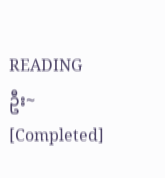READING
ဦး~ [Completed]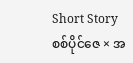Short Storyစစ်ပိုင်ဇေ × အ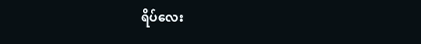ရိပ်လေး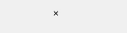×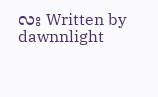လး Written by dawnnlight